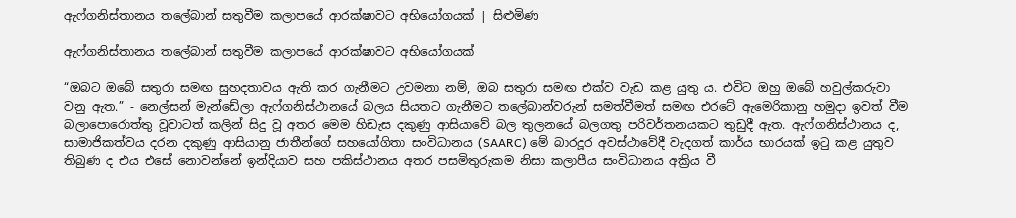ඇෆ්ගනිස්තානය තලේබාන් සතුවීම කලාපයේ ආරක්ෂාවට අභියෝගයක් | සිළුමිණ

ඇෆ්ගනිස්තානය තලේබාන් සතුවීම කලාපයේ ආරක්ෂාවට අභියෝගයක්

“ඔබට ඔබේ සතුරා සමඟ සුහදතාවය ඇති කර ගැනීමට උවමනා නම්, ඔබ සතුරා සමඟ එක්ව වැඩ කළ යුතු ය. එවිට ඔහු ඔබේ හවුල්කරුවා වනු ඇත.” - නෙල්සන් මැන්ඩේලා ඇෆ්ගනිස්ථානයේ බලය සියතට ගැනීමට තලේබාන්වරුන් සමත්වීමත් සමඟ එ‍රටේ ඇමෙරිකානු හමුදා ඉවත් වීම බලාපොරොත්තු වූවාටත් කලින් සිදු වූ අතර මෙම හිඩැස දකුණු ආසියාවේ බල තුලනයේ බලගතු පරිවර්තනයකට තුඩුදී ඇත. ඇෆ්ගනිස්ථානය ද, සාමාජිකත්වය දරන දකුණු ආසියානු ජාතීන්ගේ සහයෝගිතා සංවිධානය (SAARC) මේ බාරදූර අවස්ථාවේදී වැදගත් කාර්ය භාරයක් ඉටු කළ යුතුව තිබුණ ද එය එසේ නොවන්නේ ඉන්දියාව සහ පකිස්ථානය අතර පසමිතුරුකම නිසා කලාපීය සංවිධානය අක්‍රිය වී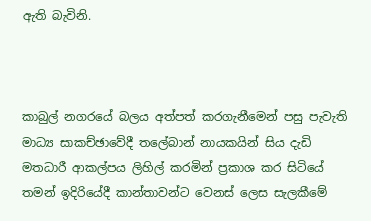ඇති බැවිනි.



කාබුල් නගරයේ බලය අත්පත් කරගැනීමෙන් පසු පැවැති මාධ්‍ය සාකච්ඡාවේදී තලේබාන් නායකයින් සිය දැඩි මතධාරී ආකල්පය ලිහිල් කරමින් ප්‍රකාශ කර සිටියේ තමන් ඉදිරියේදී කාන්තාවන්ට වෙනස් ලෙස සැලකීමේ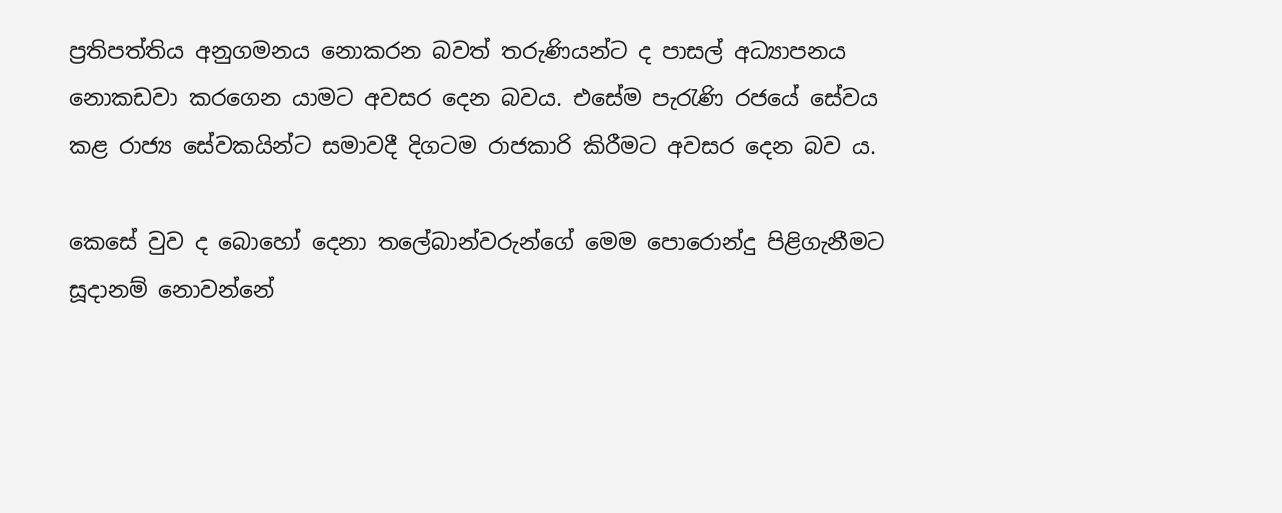ප්‍රතිපත්තිය අනුගමනය නොකරන බවත් තරුණියන්ට ද පාසල් අධ්‍යාපනය නොකඩවා කරගෙන යාමට අවසර දෙන බවය. එසේම පැරැණි රජයේ සේවය කළ රාජ්‍ය සේවකයින්ට සමාවදී දිගටම රාජකාරි කිරීමට අවසර දෙන බව ය.

කෙසේ වුව ද බොහෝ දෙනා තලේබාන්වරුන්ගේ මෙම පොරොන්දු පිළිගැනීමට සූදානම් නොවන්නේ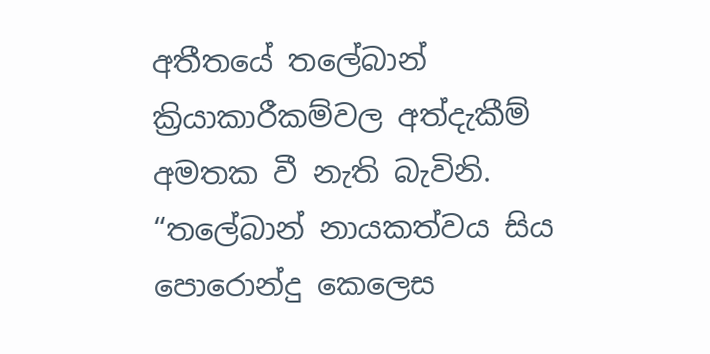අතීතයේ තලේබාන් ක්‍රියාකාරීකම්වල අත්දැකීම් අමතක වී නැති බැවිනි. “තලේබාන් නායකත්වය සිය පොරොන්දු කෙලෙස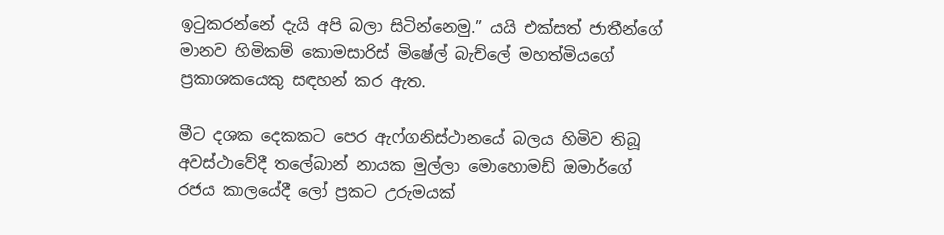ඉටුකරන්නේ දැයි අපි බලා සිටින්නෙමු.” යයි එක්සත් ජාතීන්ගේ මානව හිමිකම් කොමසාරිස් මිෂේල් බැච්ලේ මහත්මියගේ ප්‍රකාශකයෙකු සඳහන් කර ඇත.

මීට දශක දෙකකට පෙර ඇෆ්ගනිස්ථානයේ බලය හිමිව තිබූ අවස්ථාවේදී තලේබාන් නායක මුල්ලා මොහොමඩ් ඔමාර්ගේ රජය කාලයේදී ලෝ ප්‍රකට උරුමයක්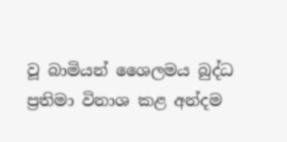වූ බාමියන් ශෛලමය බුද්ධ ප්‍රතිමා විනාශ කළ අන්දම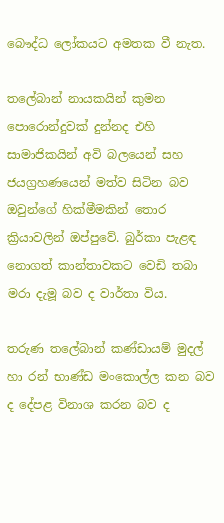බෞද්ධ ලෝකයට අමතක වී නැත.

තලේබාන් නායකයින් කුමන පොරොන්දුවක් දුන්නද එහි සාමාජිකයින් අවි බලයෙන් සහ ජයග්‍රහණයෙන් මත්ව සිටින බව ඔවුන්ගේ හික්මීමකින් තොර ක්‍රියාවලින් ඔප්පුවේ. බුර්කා පැළඳ නොගත් කාන්තාවකට වෙඩි තබා මරා දැමූ බව ද වාර්තා විය.

තරුණ තලේබාන් කණ්ඩායම් මුදල් හා රන් භාණ්ඩ මංකොල්ල කන බව ද දේපළ විනාශ කරන බව ද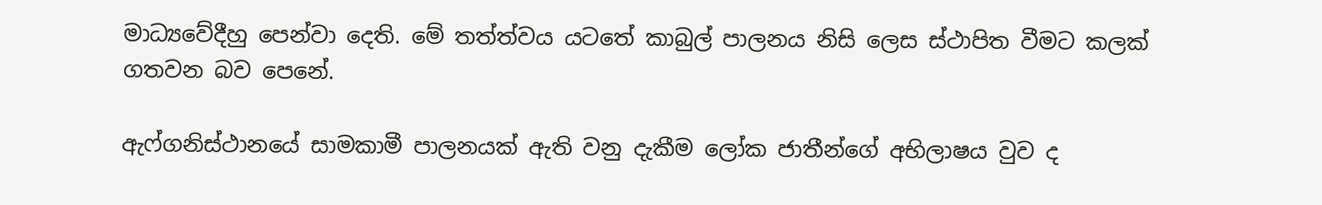මාධ්‍යවේදීහු පෙන්වා දෙති. මේ තත්ත්වය යටතේ කාබුල් පාලනය නිසි ලෙස ස්ථාපිත වීමට කලක් ගතවන බව පෙනේ.

ඇෆ්ගනිස්ථානයේ සාමකාමී පාලනයක් ඇති වනු දැකීම ලෝක ජාතීන්ගේ අභිලාෂය වුව ද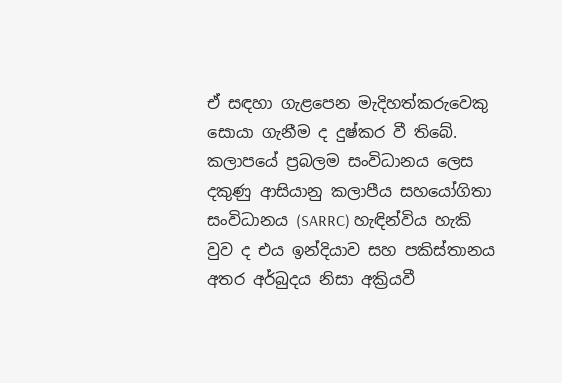ඒ සඳහා ගැළපෙන මැදිහත්කරුවෙකු සොයා ගැනීම ද දුෂ්කර වී තිබේ. කලාපයේ ප්‍රබලම සංවිධානය ලෙස දකුණු ආසියානු කලාපීය සහයෝගිතා සංවිධානය (SARRC) හැඳින්විය හැකි වුව ද එය ඉන්දියාව සහ පකිස්තානය අතර අර්බුදය නිසා අක්‍රියවී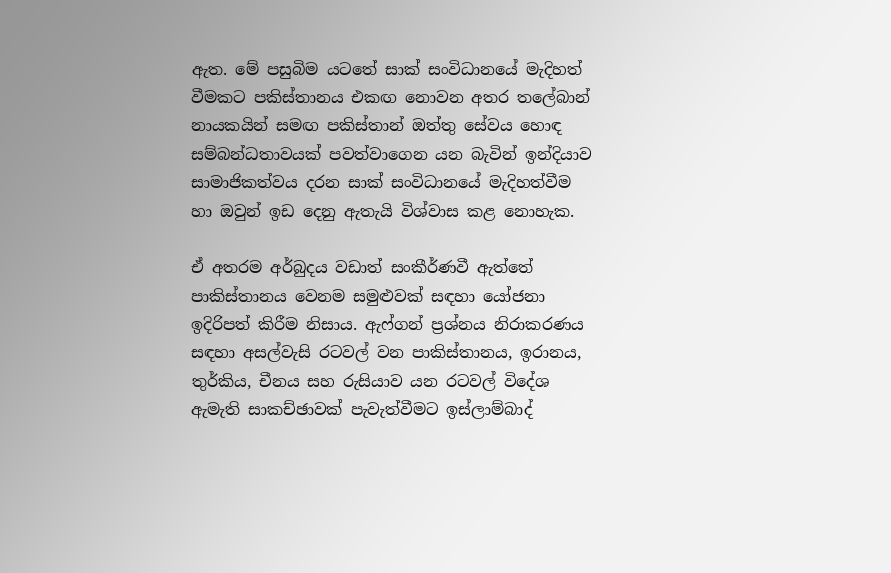ඇත. මේ පසුබිම යටතේ සාක් සංවිධානයේ මැදිහත් වීමකට පකිස්තානය එකඟ නොවන අතර තලේබාන් නායකයින් සමඟ පකිස්තාන් ඔත්තු සේවය හොඳ සම්බන්ධතාවයක් පවත්වාගෙන යන බැවින් ඉන්දියාව සාමාජිකත්වය දරන සාක් සංවිධානයේ මැදිහත්වීම හා ඔවුන් ඉඩ දෙනු ඇතැයි විශ්වාස කළ නොහැක.

ඒ අතරම අර්බුදය වඩාත් සංකීර්ණවී ඇත්තේ පාකිස්තානය වෙනම සමුළුවක් සඳහා යෝජනා ඉදිරිපත් කිරීම නිසාය. ඇෆ්ගන් ප්‍රශ්නය නිරාකරණය සඳහා අසල්වැසි රටවල් වන පාකිස්තානය, ඉරානය, තුර්කිය, චීනය සහ රුසියාව යන රටවල් විදේශ ඇමැති සාකච්ඡාවක් පැවැත්වීමට ඉස්ලාම්බාද්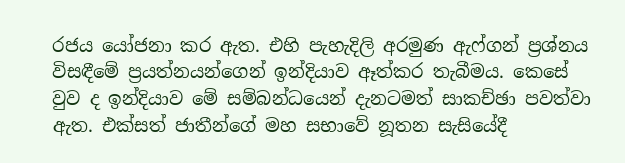රජය යෝජනා කර ඇත. එහි පැහැදිලි අරමුණ ඇෆ්ගන් ප්‍රශ්නය විසඳීමේ ප්‍රයත්නයන්ගෙන් ඉන්දියාව ඈත්කර තැබීමය. කෙසේ වුව ද ඉන්දියාව මේ සම්බන්ධයෙන් දැනටමත් සාකච්ඡා පවත්වා ඇත. එක්සත් ජාතීන්ගේ මහ සභාවේ නූතන සැසියේදී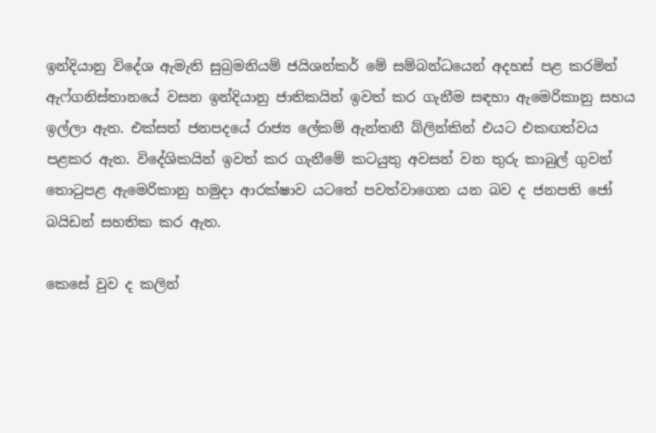ඉන්දියානු විදේශ ඇමැති සුබ්‍රමනියම් ජයිශන්කර් මේ සම්බන්ධයෙන් අදහස් පළ කරමින් ඇ‍ෆ්ගනිස්තානයේ වසන ඉන්දියානු ජාතිකයින් ඉවත් කර ගැනීම සඳහා ඇමෙරිකානු සහය ඉල්ලා ඇත. එක්සත් ජනපදයේ රාජ්‍ය ලේකම් ඇන්තනී බ්ලින්කින් එයට එකඟත්වය පළකර ඇත. විදේශිකයින් ඉවත් කර ගැනීමේ කටයුතු අවසන් වන තුරු කාබුල් ගුවන් තොටුපළ ඇමෙරිකානු හමුදා ආරක්ෂාව යටතේ පවත්වාගෙන යන බව ද ජනපති ජෝ බයිඩන් සහතික කර ඇත.

කෙසේ වුව ද කලින්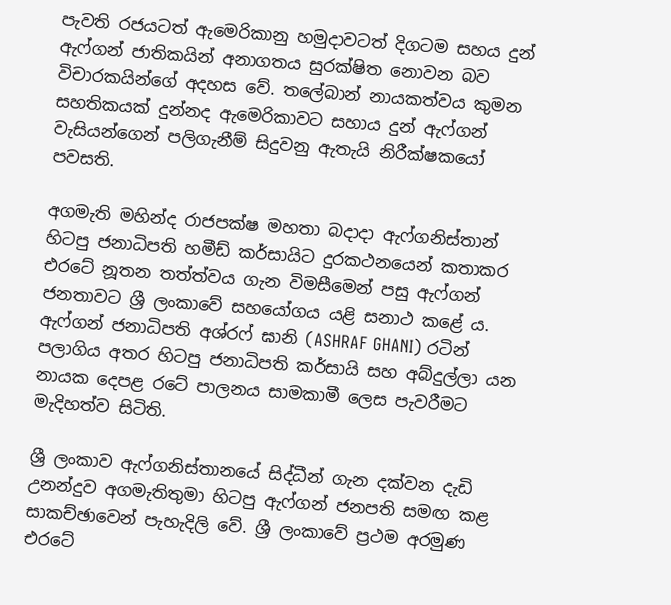පැවති රජයටත් ඇමෙරිකානු හමුදාවටත් දිගටම සහය දුන් ඇෆ්ගන් ජාතිකයින් අනාගතය සුරක්ෂිත නොවන බව විචාරකයින්ගේ අදහස වේ. තලේබාන් නායකත්වය කුමන සහතිකයක් දුන්නද ඇමෙරිකාවට සහාය දුන් ඇෆ්ගන් වැසියන්ගෙන් පලිගැනීම් සිදුවනු ඇතැයි නිරීක්ෂකයෝ පවසති.

අගමැති මහින්ද රාජපක්ෂ මහතා බදාදා ඇෆ්ගනිස්තාන් හිටපු ජනාධිපති හමීඩ් කර්සායිට දුරකථනයෙන් කතාකර එර‍ටේ නූතන තත්ත්වය ගැන විමසීමෙන් පසු ඇෆ්ගන් ජනතාවට ශ්‍රී ලංකාවේ සහයෝගය යළි සනාථ කළේ ය. ඇෆ්ගන් ජනාධිපති අශ්රෆ් ඝානි (ASHRAF GHANI) රටින් පලාගිය අතර හිටපු ජනාධිපති කර්සායි සහ අබ්දුල්ලා යන නායක දෙපළ රටේ පාලනය සාමකාමී ලෙස පැවරීමට මැදිහත්ව සිටිති.

ශ්‍රී ලංකාව ඇෆ්ගනිස්තානයේ සිද්ධීන් ගැන දක්වන දැඩි උනන්දුව අගමැතිතුමා හිටපු ඇෆ්ගන් ජනපති සමඟ කළ සාකච්ඡාවෙන් පැහැදිලි වේ. ශ්‍රී ලංකාවේ ප්‍රථම අරමුණ එ‍ර‍ටේ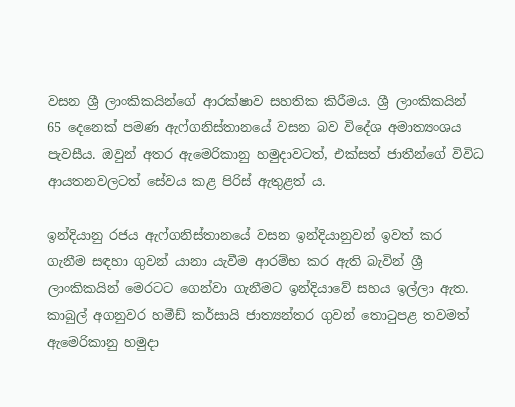වසන ශ්‍රී ලාංකිකයින්ගේ ආරක්ෂාව සහතික කිරීමය. ශ්‍රී ලාංකිකයින් 65 දෙනෙක් පමණ ඇෆ්ගනිස්තානයේ වසන බව විදේශ අමාත්‍යංශය පැවසීය. ඔවුන් අතර ඇමෙරිකානු හමුදාවටත්, එක්සත් ජාතීන්ගේ විවිධ ආයතනවලටත් සේවය කළ පිරිස් ඇතුළත් ය.

ඉන්දියානු රජය ඇ‍ෆ්ගනිස්තානයේ වසන ඉන්දියානුවන් ඉවත් කර ගැනීම සඳහා ගුවන් යානා යැවීම ආරම්භ කර ඇති බැවින් ශ්‍රී ලාංකිකයින් මෙරටට ගෙන්වා ගැනීමට ඉන්දියාවේ සහය ඉල්ලා ඇත. කාබුල් අගනුවර හමීඩ් කර්සායි ජාත්‍යන්තර ගුවන් තොටුපළ තවමත් ඇමෙරිකානු හමුදා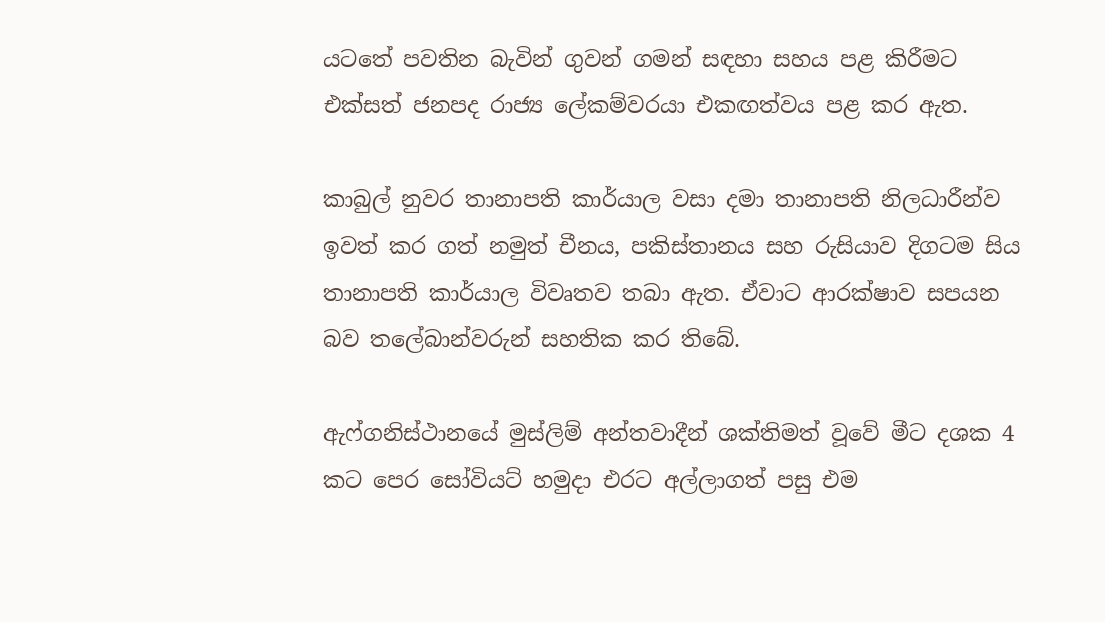යටතේ පවතින බැවින් ගුවන් ගමන් සඳහා සහය පළ කිරීමට එක්සත් ජනපද රාජ්‍ය ලේකම්වරයා එකඟත්වය පළ කර ඇත.

කාබුල් නුවර තානාපති කාර්යාල වසා දමා තානාපති නිලධාරීන්ව ඉවත් කර ගත් නමුත් චීනය, පකිස්තානය සහ රුසියාව දිගටම සිය තානාපති කාර්යාල විවෘතව තබා ඇත. ඒවාට ආරක්ෂාව සපයන බව තලේබාන්වරුන් සහතික කර තිබේ.

ඇෆ්ගනිස්ථානයේ මුස්ලිම් අන්තවාදීන් ශක්තිමත් වූවේ මීට දශක 4 කට පෙර සෝවියට් හමුදා එරට අල්ලාගත් පසු එම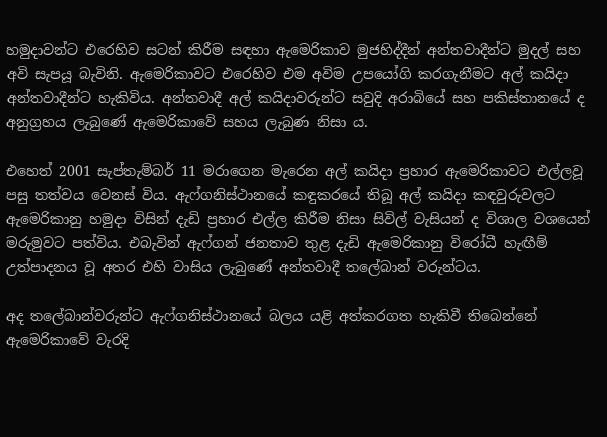හමුදාවන්ට එරෙහිව සටන් කිරීම සඳහා ඇමෙරිකාව මුජහිද්දීන් අන්තවාදීන්ට මුදල් සහ අවි සැපයූ බැවිනි. ඇමෙරිකාවට එරෙහිව එම අවිම උපයෝගි කරගැනීමට අල් කයිදා අන්තවාදීන්ට හැකිවිය. අන්තවාදී අල් කයිදාවරුන්ට සවුදි අරාබියේ සහ පකිස්තානයේ ද අනුග්‍රහය ලැබුණේ ඇමෙරිකාවේ සහය ලැබුණ නිසා ය.

එහෙත් 2001 සැප්තැම්බර් 11 මරාගෙන මැරෙන අල් කයිදා ප්‍රහාර ඇමෙරිකාවට එල්ලවූ පසු තත්වය වෙනස් විය. ඇෆ්ගනිස්ථානයේ කඳුකරයේ තිබූ අල් කයිදා කඳවුරුවලට ඇමෙරිකානු හමුදා විසින් දැඩි ප්‍රහාර එල්ල කිරීම නිසා සිවිල් වැසියන් ද විශාල වශයෙන් මරුමුවට පත්විය. එබැවින් ඇෆ්ගන් ජනතාව තුළ දැඩි ඇමෙරිකානු විරෝධී හැඟීම් උත්පාදනය වූ අතර එහි වාසිය ලැබුණේ අන්තවාදී තලේබාන් වරුන්ටය.

අද තලේබාන්වරුන්ට ඇෆ්ගනිස්ථානයේ බලය යළි අත්කරගත හැකිවී තිබෙන්නේ ඇමෙරිකාවේ වැරදි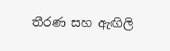තීරණ සහ ඇඟිලි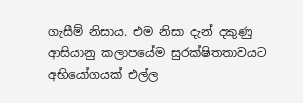ගැසීම් නිසාය. එම නිසා දැන් දකුණු ආසියානු කලාපයේම සුරක්ෂිතතාවයට අභියෝගයක් එල්ල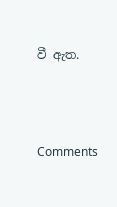වී ඇත.




Comments